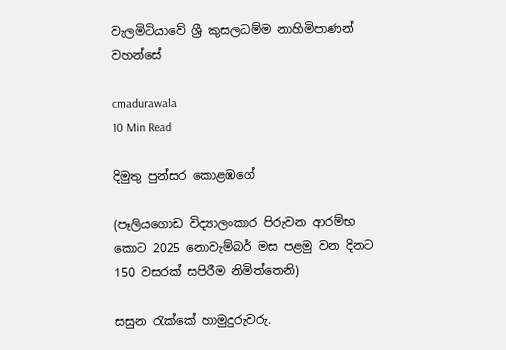වැලමිටියාවේ ශ්‍රී කුසලධම්ම නාහිමිපාණන් වහන්සේ

cmadurawala
10 Min Read

දිමුතු පුන්සර කොළඹගේ

(පෑලියගොඩ විද්‍යාලංකාර පිරුවන ආරම්භ කොට 2025 නොවැම්බර් මස පළමු වන දිනට 150 වසරක් සපිරීම නිමිත්තෙනි)

සසුන රැක්කේ හාමුදුරුවරු.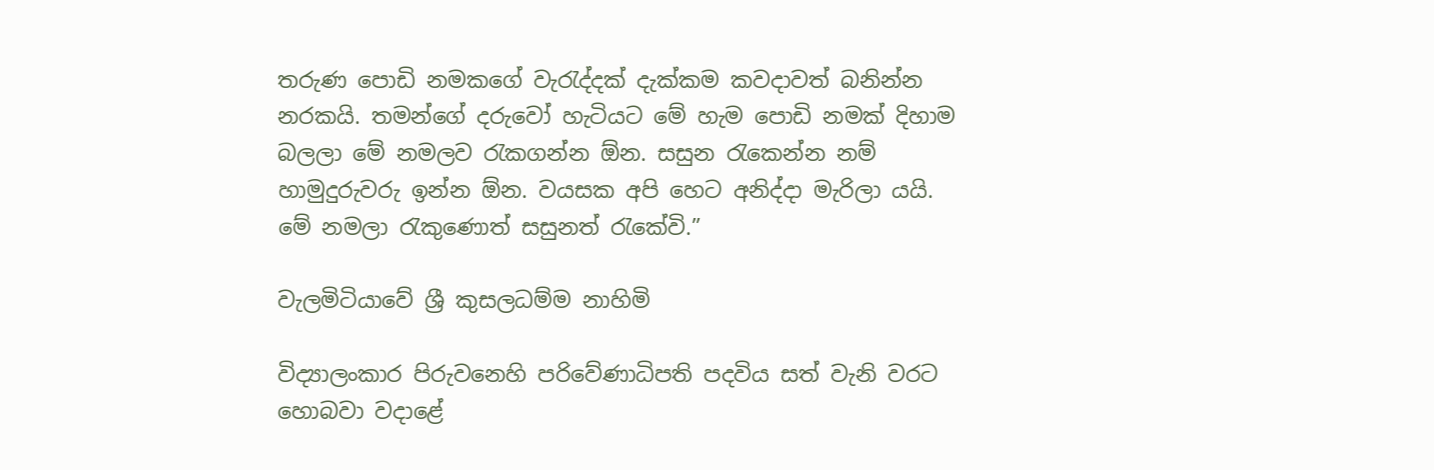තරුණ පොඩි නමකගේ වැරැද්දක් දැක්කම කවදාවත් බනින්න නරකයි. තමන්ගේ දරුවෝ හැටියට මේ හැම පොඩි නමක් දිහාම බලලා මේ නමලව රැකගන්න ඕන. සසුන රැකෙන්න නම් හාමුදුරුවරු ඉන්න ඕන. වයසක අපි හෙට අනිද්දා මැරිලා යයි. මේ නමලා රැකුණොත් සසුනත් රැකේවි.”

වැලමිටියාවේ ශ්‍රී කුසලධම්ම නාහිමි

විද්‍යාලංකාර පිරුවනෙහි පරිවේණාධිපති පදවිය සත් වැනි වරට හොබවා වදාළේ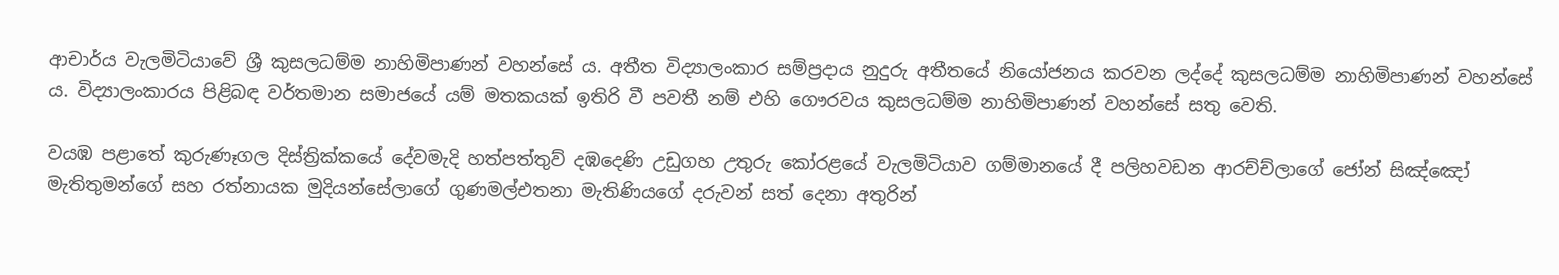ආචාර්ය වැලමිටියාවේ ශ්‍රී කුසලධම්ම නාහිමිපාණන් වහන්සේ ය. අතීත විද්‍යාලංකාර සම්ප්‍රදාය නුදුරු අතීතයේ නියෝජනය කරවන ලද්දේ කුසලධම්ම නාහිමිපාණන් වහන්සේ ය. විද්‍යාලංකාරය පිළිබඳ වර්තමාන සමාජයේ යම් මතකයක් ඉතිරි වී පවතී නම් එහි ගෞරවය කුසලධම්ම නාහිමිපාණන් වහන්සේ සතු වෙති.

වයඹ පළාතේ කුරුණෑගල දිස්ත්‍රික්කයේ දේවමැදි හත්පත්තුව් දඹදෙණි උඩුගහ උතුරු කෝරළයේ වැලමිටියාව ගම්මානයේ දී පලිහවඩන ආරච්ච්ලාගේ ජෝන් සිඤ්ඤෝ මැතිතුමන්ගේ සහ රත්නායක මුදියන්සේලාගේ ගුණමල්එතනා මැතිණියගේ දරුවන් සත් දෙනා අතුරින්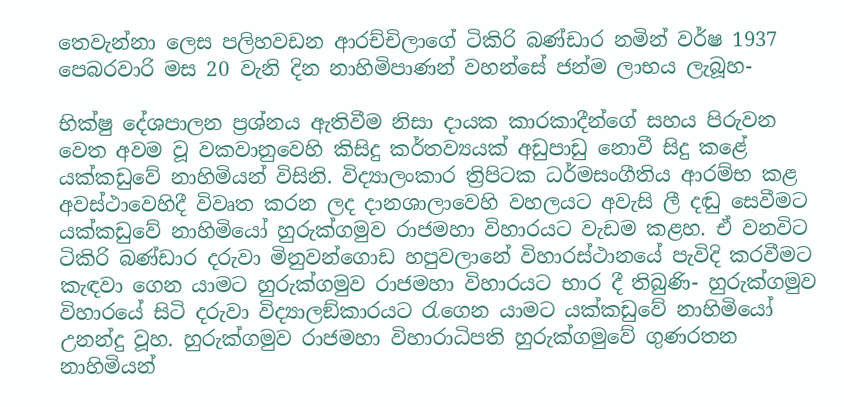තෙවැන්නා ලෙස පලිහවඩන ආරච්චිලාගේ ටිකිරි බණ්ඩාර නමින් වර්ෂ 1937 පෙබරවාරි මස 20 වැනි දින නාහිමිපාණන් වහන්සේ ජන්ම ලාභය ලැබූහ-

භික්ෂු දේශපාලන ප්‍රශ්නය ඇතිවීම නිසා දායක කාරකාදීන්ගේ සහය පිරුවන වෙත අවම වූ වකවානුවෙහි කිසිදු කර්තව්‍යයක් අඩුපාඩු නොවී සිදු කළේ යක්කඩුවේ නාහිමියන් විසිනි. විද්‍යාලංකාර ත්‍රිපිටක ධර්මසංගීතිය ආරම්භ කළ අවස්ථාවෙහිදී විවෘත කරන ලද දානශාලාවෙහි වහලයට අවැසි ලී දඬු සෙවීමට යක්කඩුවේ නාහිමියෝ හුරුක්ගමුව රාජමහා විහාරයට වැඩම කළහ. ඒ වනවිට ටිකිරි බණ්ඩාර දරුවා මිනුවන්ගොඩ හපුවලානේ විහාරස්ථානයේ පැවිදි කරවීමට කැඳවා ගෙන යාමට හුරුක්ගමුව රාජමහා විහාරයට භාර දී තිබුණි- හුරුක්ගමුව විහාරයේ සිටි දරුවා විද්‍යාලඞ්කාරයට රැගෙන යාමට යක්කඩුවේ නාහිමියෝ උනන්දු වූහ. හුරුක්ගමුව රාජමහා විහාරාධිපති හුරුක්ගමුවේ ගුණරතන නාහිමියන්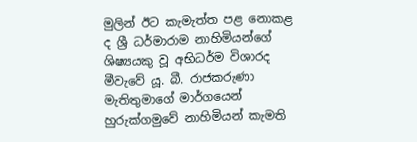මුලින් ඊට කැමැත්ත පළ නොකළ ද ශ්‍රී ධර්මාරාම නාහිමියන්ගේ ශිෂ්‍යයකු වූ අභිධර්ම විශාරද මීවැවේ යූ. බී. රාජකරුණා මැතිතුමාගේ මාර්ගයෙන් හුරුක්ගමුවේ නාහිමියන් කැමති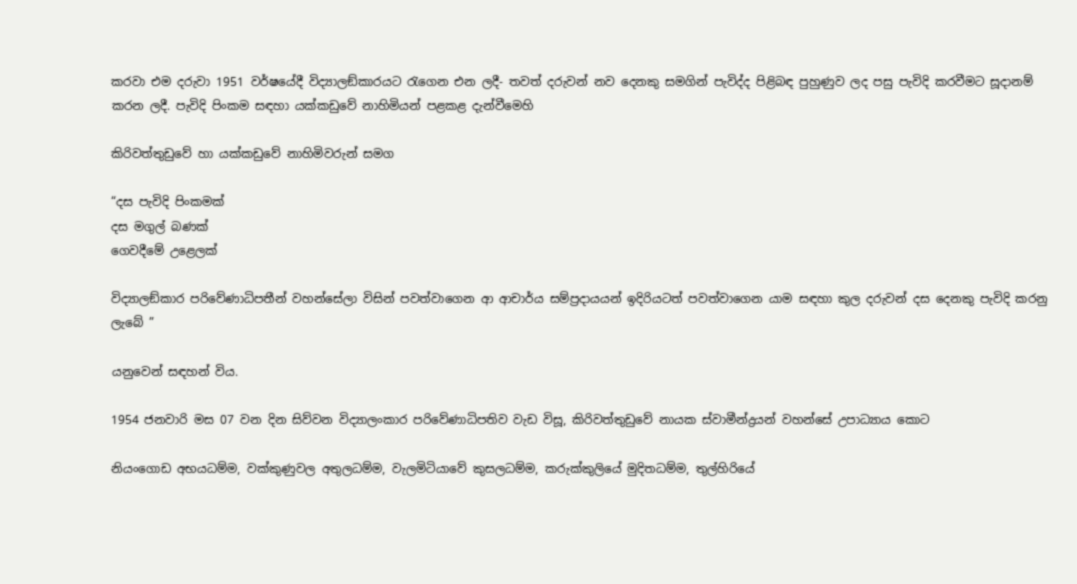කරවා එම දරුවා 1951 වර්ෂයේදී විද්‍යාලඞ්කාරයට රැගෙන එන ලදී- තවත් දරුවන් නව දෙනකු සමගින් පැවිද්ද පිළිබඳ පුහුණුව ලද පසු පැවිදි කරවීමට සූදානම් කරන ලදී. පැවිදි පිංකම සඳහා යක්කඩුවේ නාහිමියන් පළකළ දැන්වීමෙහි

කිරිවත්තුඩුවේ හා යක්කඩුවේ නාහිමිවරුන් සමග

“දස පැවිදි පිංකමක්
දස මගුල් බණක්
ගෙවදීමේ උළෙලක්

විද්‍යාලඞ්කාර පරිවේණාධිපතීන් වහන්සේලා විසින් පවත්වාගෙන ආ ආචාර්ය සම්ප්‍රදායයන් ඉදිරියටත් පවත්වාගෙන යාම සඳහා කුල දරුවන් දස දෙනකු පැවිදි කරනු ලැබේ ”

යනුවෙන් සඳහන් විය.

1954 ජනවාරි මස 07 වන දින සිව්වන විද්‍යාලංකාර පරිවේණාධිපතිව වැඩ විසූ, කිරිවත්තුඩුවේ නායක ස්වාමීන්ද්‍රයන් වහන්සේ උපාධ්‍යාය කොට

නියංගොඩ අභයධම්ම, වක්කුණුවල අතුලධම්ම, වැලමිටියාවේ කුසලධම්ම, කරුක්කුලියේ මුදිතධම්ම, තුල්හිරියේ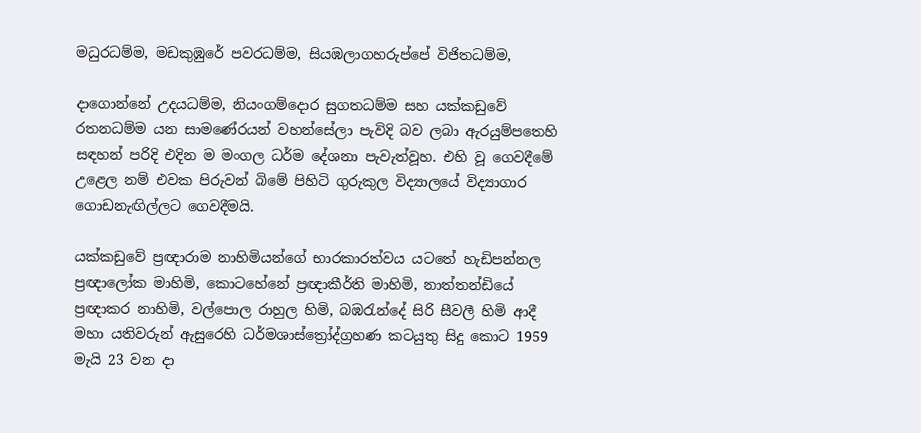මධුරධම්ම, මඩකුඹුරේ පවරධම්ම, සියඹලාගහරුප්පේ විජිතධම්ම,

දාගොන්නේ උදයධම්ම, නියංගම්දොර සුගතධම්ම සහ යක්කඩුවේ රතනධම්ම යන සාමණේරයන් වහන්සේලා පැවිදි බව ලබා ඇරයුම්පතෙහි සඳහන් පරිදි එදින ම මංගල ධර්ම දේශනා පැවැත්වූහ. එහි වූ ගෙවදීමේ උළෙල නම් එවක පිරුවන් බිමේ පිහිටි ගුරුකුල විද්‍යාලයේ විද්‍යාගාර ගොඩනැඟිල්ලට ගෙවදීමයි.

යක්කඩුවේ ප්‍රඥාරාම නාහිමියන්ගේ භාරකාරත්වය යටතේ හැඩිපන්නල ප්‍රඥාලෝක මාහිමි, කොටහේනේ ප්‍රඥාකීර්ති මාහිමි, නාත්තන්ඩියේ ප්‍රඥාකර නාහිමි, වල්පොල රාහුල හිමි, බඹරැන්දේ සිරි සීවලී හිමි ආදී මහා යතිවරුන් ඇසුරෙහි ධර්මශාස්ත්‍රෝද්ග්‍රහණ කටයුතු සිදු කොට 1959 මැයි 23 වන දා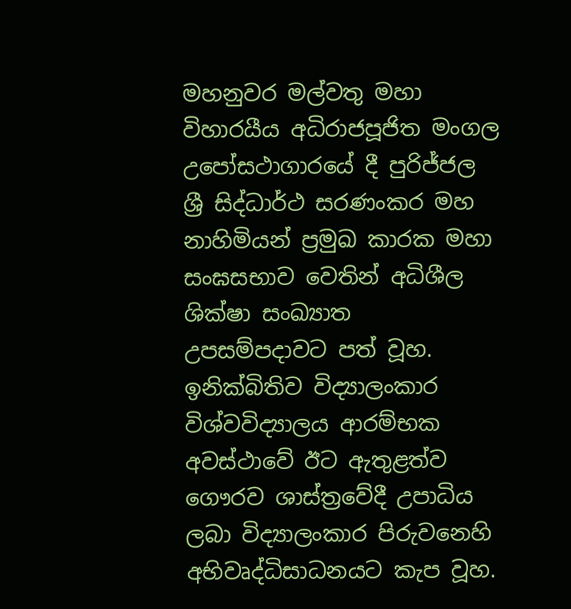මහනුවර මල්වතු මහා විහාරයීය අධිරාජපූජිත මංගල උපෝසථාගාරයේ දී පුරිජ්ජල ශ්‍රී සිද්ධාර්ථ සරණංකර මහ නාහිමියන් ප්‍රමුඛ කාරක මහා සංඝසභාව වෙතින් අධිශීල ශික්ෂා සංඛ්‍යාත උපසම්පදාවට පත් වූහ. ඉනික්බිතිව විද්‍යාලංකාර විශ්වවිද්‍යාලය ආරම්භක අවස්ථාවේ ඊට ඇතුළත්ව ගෞරව ශාස්ත්‍රවේදී උපාධිය ලබා විද්‍යාලංකාර පිරුවනෙහි අභිවෘද්ධිසාධනයට කැප වූහ.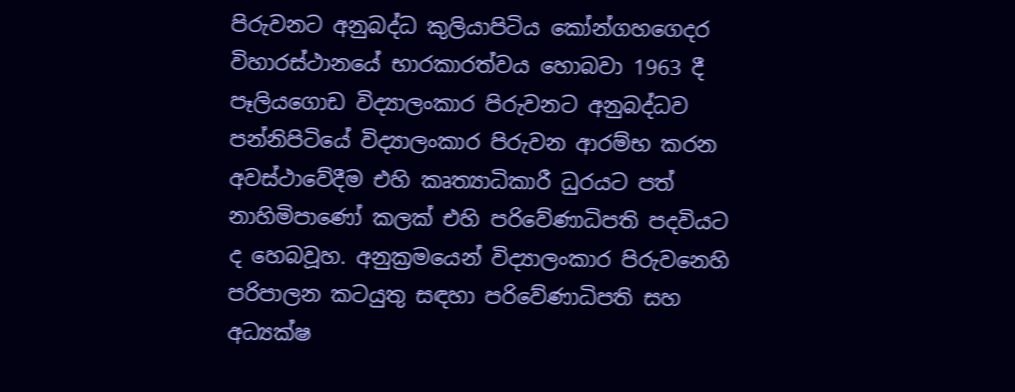පිරුවනට අනුබද්ධ කුලියාපිටිය කෝන්ගහගෙදර විහාරස්ථානයේ භාරකාරත්වය හොබවා 1963 දී පෑලියගොඩ විද්‍යාලංකාර පිරුවනට අනුබද්ධව පන්නිපිටියේ විද්‍යාලංකාර පිරුවන ආරම්භ කරන අවස්ථාවේදීම එහි කෘත්‍යාධිකාරී ධුරයට පත් නාහිමිපාණෝ කලක් එහි පරිවේණාධිපති පදවියට ද හෙබවූහ. අනුක්‍රමයෙන් විද්‍යාලංකාර පිරුවනෙහි පරිපාලන කටයුතු සඳහා පරිවේණාධිපති සහ අධ්‍යක්ෂ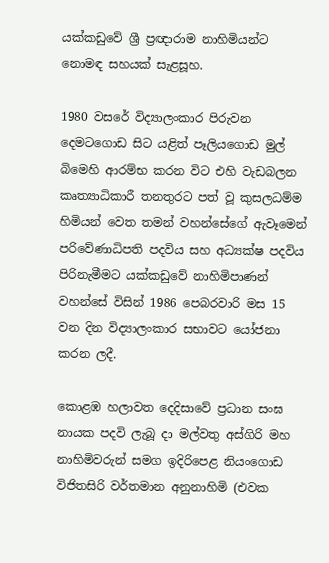යක්කඩුවේ ශ්‍රී ප්‍රඥාරාම නාහිමියන්ට නොමඳ සහයක් සැළසූහ.

1980 වසරේ විද්‍යාලංකාර පිරුවන දෙමටගොඩ සිට යළිත් පෑලියගොඩ මුල් බිමෙහි ආරම්භ කරන විට එහි වැඩබලන කෘත්‍යාධිකාරී තනතුරට පත් වූ කුසලධම්ම හිමියන් වෙත තමන් වහන්සේගේ ඇවෑමෙන් පරිවේණාධිපති පදවිය සහ අධ්‍යක්ෂ පදවිය පිරිනැමීමට යක්කඩුවේ නාහිමිපාණන් වහන්සේ විසින් 1986 පෙබරවාරි මස 15 වන දින විද්‍යාලංකාර සභාවට යෝජනා කරන ලදී.

කොළඹ හලාවත දෙදිසාවේ ප්‍රධාන සංඝ නායක පදවි ලැබූ දා මල්වතු අස්ගිරි මහ නාහිමිවරුන් සමග ඉදිරිපෙළ නියංගොඩ විජිතසිරි වර්තමාන අනුනාහිමි (එවක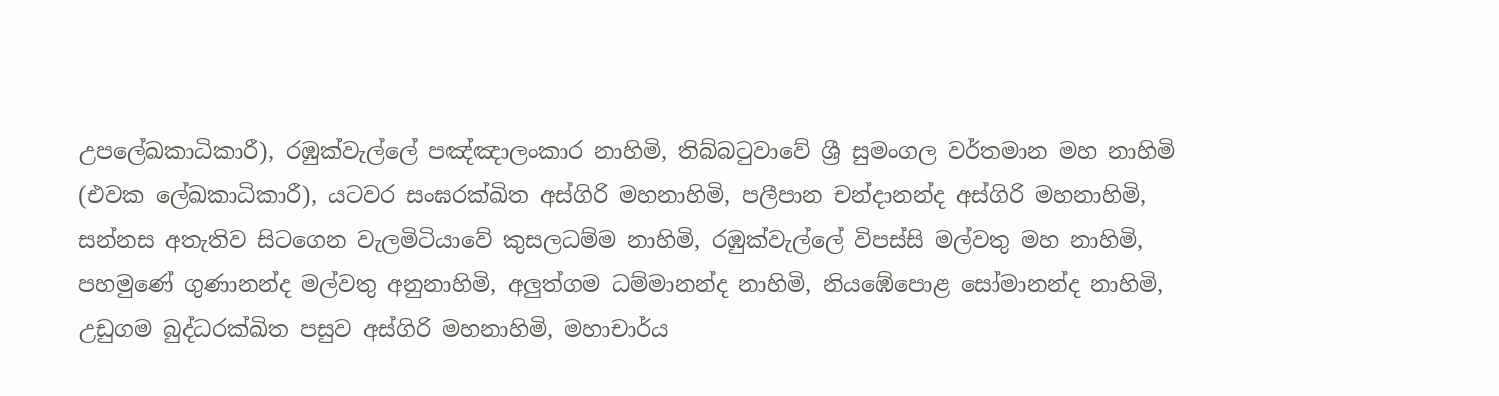උපලේඛකාධිකාරී), රඹුක්වැල්ලේ පඤ්ඤාලංකාර නාහිමි, තිබ්බටුවාවේ ශ්‍රී සුමංගල වර්තමාන මහ නාහිමි (එවක ලේඛකාධිකාරී), යටවර සංඝරක්ඛිත අස්ගිරි මහනාහිමි, පලීපාන චන්දානන්ද අස්ගිරි මහනාහිමි, සන්නස අතැතිව සිටගෙන වැලමිටියාවේ කුසලධම්ම නාහිමි, රඹුක්වැල්ලේ විපස්සි මල්වතු මහ නාහිමි, පහමුණේ ගුණානන්ද මල්වතු අනුනාහිමි, අලුත්ගම ධම්මානන්ද නාහිමි, නියඹේපොළ සෝමානන්ද නාහිමි, උඩුගම බුද්ධරක්ඛිත පසුව අස්ගිරි මහනාහිමි, මහාචාර්ය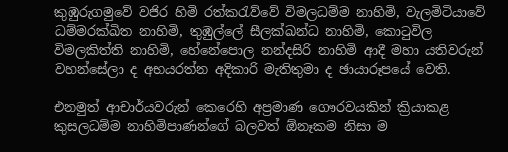කුඹුරුගමුවේ වජිර හිමි රත්කරැව්වේ විමලධම්ම නාහිමි, වැලමිටියාවේ ධම්මරක්ඛිත නාහිමි, තුඹුල්ලේ සීලක්ඛන්ධ නාහිමි, කොටුවිල විමලකිත්ති නාහිමි, හේනේපොල නන්දසිරි නාහිමි ආදී මහා යතිවරුන් වහන්සේලා ද අභයරත්න අදිකාරි මැතිතුමා ද ඡායාරූපයේ වෙති.

එනමුත් ආචාර්යවරුන් කෙරෙහි අප්‍රමාණ ගෞරවයකින් ක්‍රියාකළ කුසලධම්ම නාහිමිපාණන්ගේ බලවත් ඕනෑකම නිසා ම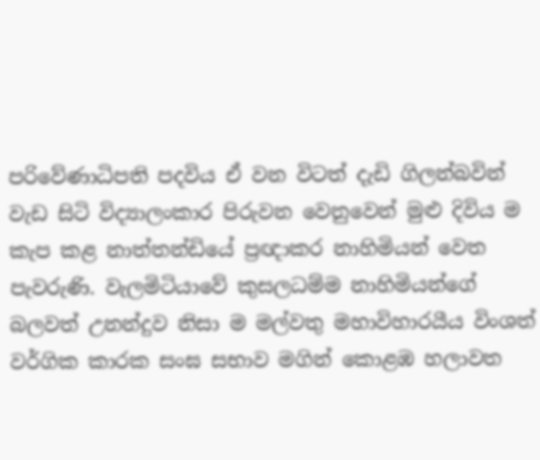පරිවේණාධිපති පදවිය ඒ වන විටත් දැඩි ගිලන්බවින් වැඩ සිටි විද්‍යාලංකාර පිරුවන වෙනුවෙන් මුළු දිවිය ම කැප කළ නාත්තන්ඩියේ ප්‍රඥාකර නාහිමියන් වෙත පැවරුණි. වැලමිටියාවේ කුසලධම්ම නාහිමියන්ගේ බලවත් උනන්දුව නිසා ම මල්වතු මහාවිහාරයීය විංශත් වර්ගික කාරක සංඝ සභාව මගින් කොළඹ හලාවත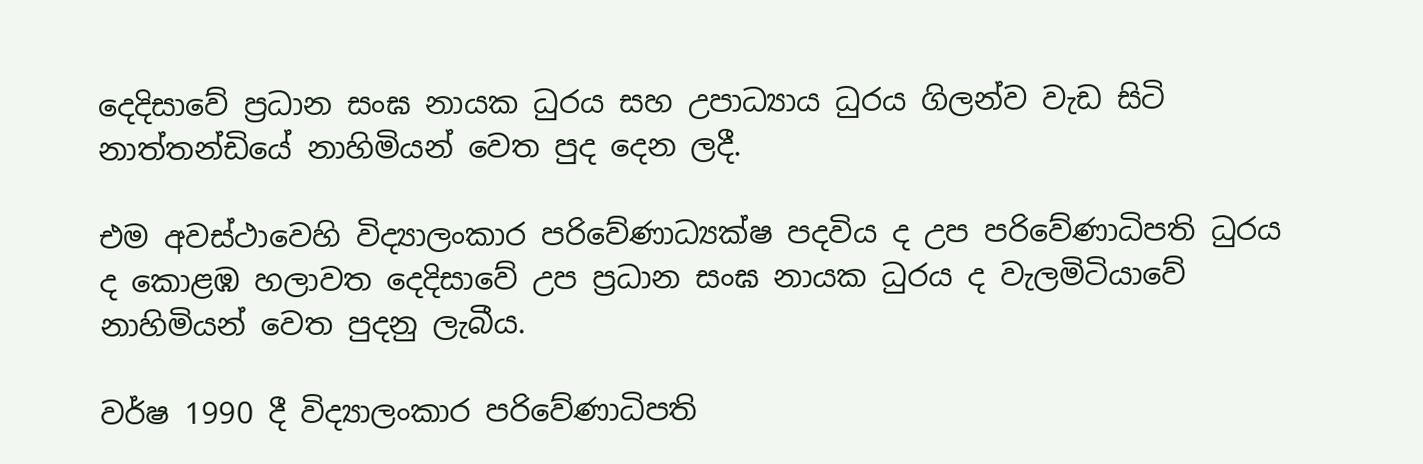දෙදිසාවේ ප්‍රධාන සංඝ නායක ධුරය සහ උපාධ්‍යාය ධුරය ගිලන්ව වැඩ සිටි නාත්තන්ඩියේ නාහිමියන් වෙත පුද දෙන ලදී.

එම අවස්ථාවෙහි විද්‍යාලංකාර පරිවේණාධ්‍යක්ෂ පදවිය ද උප පරිවේණාධිපති ධුරය ද කොළඹ හලාවත දෙදිසාවේ උප ප්‍රධාන සංඝ නායක ධුරය ද වැලමිටියාවේ නාහිමියන් වෙත පුදනු ලැබීය.

වර්ෂ 1990 දී විද්‍යාලංකාර පරිවේණාධිපති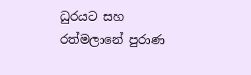ධුරයට සහ රත්මලානේ පුරාණ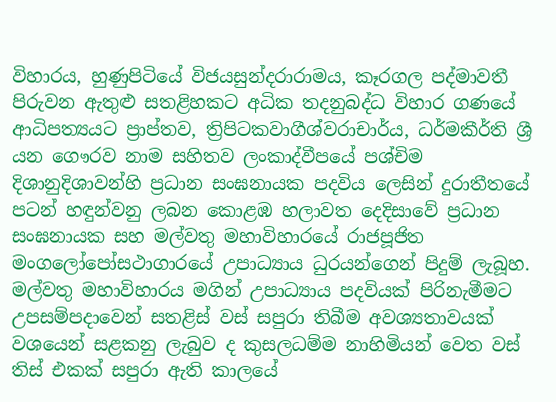විහාරය, හුණුපිටියේ විජයසුන්දරාරාමය, කෑරගල පද්මාවතී පිරුවන ඇතුළු සතළිහකට අධික තදනුබද්ධ විහාර ගණයේ ආධිපත්‍යයට ප්‍රාප්තව, ත්‍රිපිටකවාගීශ්වරාචාර්ය, ධර්මකීර්ති ශ්‍රී යන ගෞරව නාම සහිතව ලංකාද්වීපයේ පශ්චිම දිශානුදිශාවන්හි ප්‍රධාන සංඝනායක පදවිය ලෙසින් දුරාතීතයේ පටන් හඳුන්වනු ලබන කොළඹ හලාවත දෙදිසාවේ ප්‍රධාන සංඝනායක සහ මල්වතු මහාවිහාරයේ රාජපූජිත මංගලෝපෝසථාගාරයේ උපාධ්‍යාය ධුරයන්ගෙන් පිදුම් ලැබූහ. මල්වතු මහාවිහාරය මගින් උපාධ්‍යාය පදවියක් පිරිනැමීමට උපසම්පදාවෙන් සතළිස් වස් සපුරා තිබීම අවශ්‍යතාවයක් වශයෙන් සළකනු ලැබුව ද කුසලධම්ම නාහිමියන් වෙත වස් තිස් එකක් සපුරා ඇති කාලයේ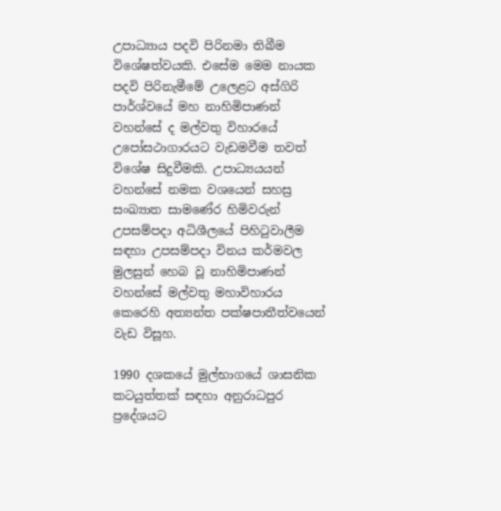උපාධ්‍යාය පදවි පිරිනමා තිබීම විශේෂත්වයකි. එසේම මෙම නායක පදවි පිරිනැමීමේ උලෙළට අස්ගිරි පාර්ශ්වයේ මහ නාහිමිපාණන් වහන්සේ ද මල්වතු විහාරයේ උපෝසථාගාරයට වැඩමවීම තවත් විශේෂ සිදුවීමකි. උපාධ්‍යයයන් වහන්සේ නමක වශයෙන් සහස්‍ර සංඛ්‍යාත සාමණේර හිමිවරුන් උපසම්පදා අධිශීලයේ පිහිටුවාලීම සඳහා උපසම්පදා විනය කර්මවල මුලසුන් හෙබ වූ නාහිමිපාණන් වහන්සේ මල්වතු මහාවිහාරය කෙරෙහි අත්‍යන්ත පක්ෂපාතීත්වයෙන් වැඩ විසූහ.

1990 දශකයේ මුල්භාගයේ ශාසනික කටයුත්තක් සඳහා අනුරාධපුර ප්‍රදේශයට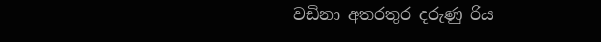වඩිනා අතරතුර දරුණු රිය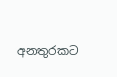අනතුරකට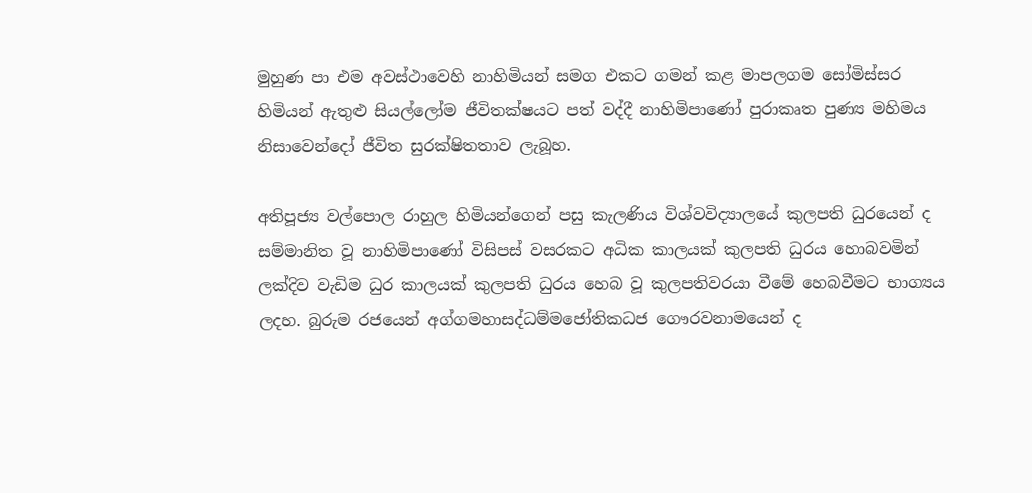මුහුණ පා එම අවස්ථාවෙහි නාහිමියන් සමග එකට ගමන් කළ මාපලගම සෝමිස්සර හිමියන් ඇතුළු සියල්ලෝම ජීවිතක්ෂයට පත් වද්දී නාහිමිපාණෝ පුරාකෘත පුණ්‍ය මහිමය නිසාවෙන්දෝ ජීවිත සුරක්ෂිතතාව ලැබූහ.

අතිපූජ්‍ය වල්පොල රාහුල හිමියන්ගෙන් පසු කැලණිය විශ්වවිද්‍යාලයේ කුලපති ධුරයෙන් ද සම්මානිත වූ නාහිමිපාණෝ විසිපස් වසරකට අධික කාලයක් කුලපති ධුරය හොබවමින් ලක්දිව වැඩිම ධුර කාලයක් කුලපති ධුරය හෙබ වූ කුලපතිවරයා වීමේ හෙබවීමට භාග්‍යය ලදහ. බුරුම රජයෙන් අග්ගමහාසද්ධම්මජෝතිකධජ ගෞරවනාමයෙන් ද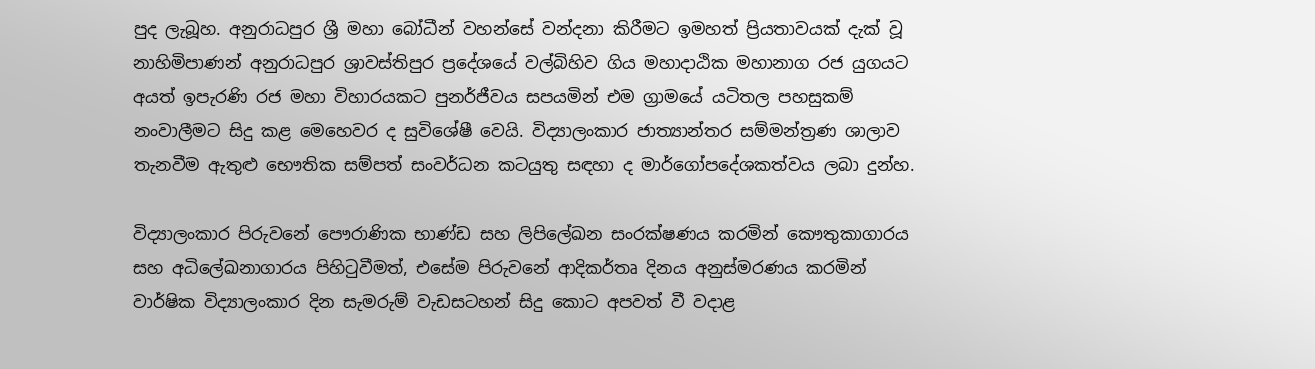පුද ලැබූහ. අනුරාධපුර ශ්‍රී මහා බෝධීන් වහන්සේ වන්දනා කිරීමට ඉමහත් ප්‍රියතාවයක් දැක් වූ නාහිමිපාණන් අනුරාධපුර ශ්‍රාවස්තිපුර ප්‍රදේශයේ වල්බිහිව ගිය මහාදාඨික මහානාග රජ යුගයට අයත් ඉපැරණි රජ මහා විහාරයකට පුනර්ජීවය සපයමින් එම ග්‍රාමයේ යටිතල පහසුකම් නංවාලීමට සිදු කළ මෙහෙවර ද සුවිශේෂී වෙයි. විද්‍යාලංකාර ජාත්‍යාන්තර සම්මන්ත්‍රණ ශාලාව තැනවීම ඇතුළු භෞතික සම්පත් සංවර්ධන කටයුතු සඳහා ද මාර්ගෝපදේශකත්වය ලබා දුන්හ.

විද්‍යාලංකාර පිරුවනේ පෞරාණික භාණ්ඩ සහ ලිපිලේඛන සංරක්ෂණය කරමින් කෞතුකාගාරය සහ අධිලේඛනාගාරය පිහිටුවීමත්, එසේම පිරුවනේ ආදිකර්තෘ දිනය අනුස්මරණය කරමින් වාර්ෂික විද්‍යාලංකාර දින සැමරුම් වැඩසටහන් සිදු කොට අපවත් වී වදාළ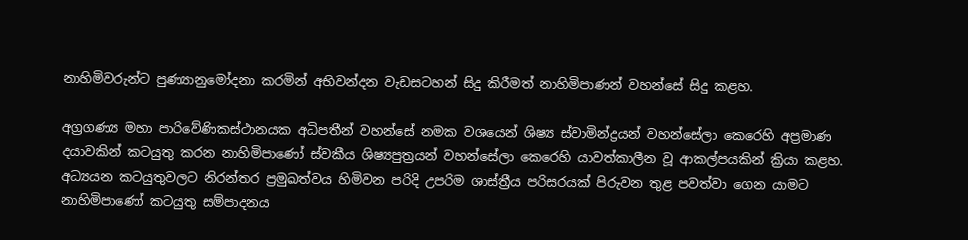නාහිමිවරුන්ට පුණ්‍යානුමෝදනා කරමින් අභිවන්දන වැඩසටහන් සිදු කිරීමත් නාහිමිපාණන් වහන්සේ සිදු කළහ.

අග්‍රගණ්‍ය මහා පාරිවේණිකස්ථානයක අධිපතීන් වහන්සේ නමක වශයෙන් ශිෂ්‍ය ස්වාමින්ද්‍රයන් වහන්සේලා කෙරෙහි අප්‍රමාණ දයාවකින් කටයුතු කරන නාහිමිපාණෝ ස්වකීය ශිෂ්‍යපුත්‍රයන් වහන්සේලා කෙරෙහි යාවත්කාලීන වූ ආකල්පයකින් ක්‍රියා කළහ. අධ්‍යයන කටයුතුවලට නිරන්තර ප්‍රමුඛත්වය හිමිවන පරිදි උපරිම ශාස්ත්‍රීය පරිසරයක් පිරුවන තුළ පවත්වා ගෙන යාමට නාහිමිපාණෝ කටයුතු සම්පාදනය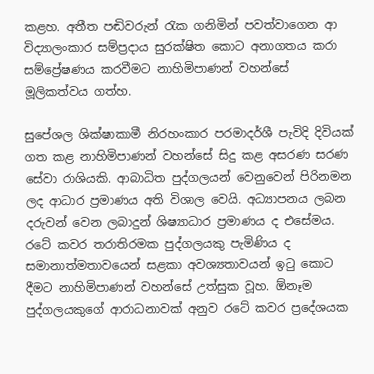කළහ. අතීත පඬිවරුන් රැක ගනිමින් පවත්වාගෙන ආ විද්‍යාලංකාර සම්ප්‍රදාය සුරක්ෂිත කොට අනාගතය කරා සම්ප්‍රේෂණය කරවීමට නාහිමිපාණන් වහන්සේ මූලිකත්වය ගත්හ.

සුපේශල ශික්ෂාකාමී නිරහංකාර පරමාදර්ශී පැවිදි දිවියක් ගත කළ නාහිමිපාණන් වහන්සේ සිදු කළ අසරණ සරණ සේවා රාශියකි. ආබාධිත පුද්ගලයන් වෙනුවෙන් පිරිනමන ලද ආධාර ප්‍රමාණය අති විශාල වෙයි. අධ්‍යාපනය ලබන දරුවන් වෙන ලබාදුන් ශිෂ්‍යාධාර ප්‍රමාණය ද එසේමය. රටේ කවර තරාතිරමක පුද්ගලයකු පැමිණිය ද සමානාත්මතාවයෙන් සළකා අවශ්‍යතාවයන් ඉටු කොට දීමට නාහිමිපාණන් වහන්සේ උත්සුක වූහ. ඕනෑම පුද්ගලයකුගේ ආරාධනාවක් අනුව රටේ කවර ප්‍රදේශයක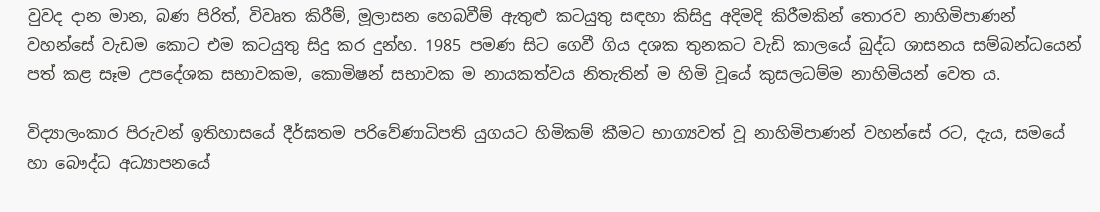වුවද දාන මාන, බණ පිරිත්, විවෘත කිරීම්, මූලාසන හෙබවීම් ඇතුළු කටයුතු සඳහා කිසිදු අදිමදි කිරීමකින් තොරව නාහිමිපාණන් වහන්සේ වැඩම කොට එම කටයුතු සිදු කර දුන්හ. 1985 පමණ සිට ගෙවී ගිය දශක තුනකට වැඩි කාලයේ බුද්ධ ශාසනය සම්බන්ධයෙන් පත් කළ සෑම උපදේශක සභාවකම, කොමිෂන් සභාවක ම නායකත්වය නිතැතින් ම හිමි වූයේ කුසලධම්ම නාහිමියන් වෙත ය.

විද්‍යාලංකාර පිරුවන් ඉතිහාසයේ දීර්ඝතම පරිවේණාධිපති යුගයට හිමිකම් කීමට භාග්‍යවත් වූ නාහිමිපාණන් වහන්සේ රට, දැය, සමයේ හා බෞද්ධ අධ්‍යාපනයේ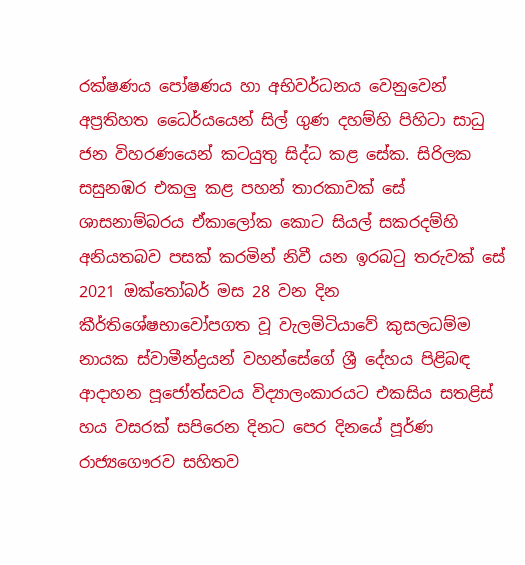රක්ෂණය පෝෂණය හා අභිවර්ධනය වෙනුවෙන් අප්‍රතිහත ධෛර්යයෙන් සිල් ගුණ දහම්හි පිහිටා සාධු ජන විහරණයෙන් කටයුතු සිද්ධ කළ සේක. සිරිලක සසුනඹර එකලු කළ පහන් තාරකාවක් සේ ශාසනාම්බරය ඒකාලෝක කොට සියල් සකරදම්හි අනියතබව පසක් කරමින් නිවී යන ඉරබටු තරුවක් සේ 2021 ඔක්තෝබර් මස 28 වන දින කීර්තිශේෂභාවෝපගත වූ වැලමිටියාවේ කුසලධම්ම නායක ස්වාමීන්ද්‍රයන් වහන්සේගේ ශ්‍රී දේහය පිළිබඳ ආදාහන පූජෝත්සවය විද්‍යාලංකාරයට එකසිය සතළිස් හය වසරක් සපිරෙන දිනට පෙර දිනයේ පූර්ණ රාජ්‍යගෞරව සහිතව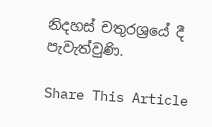නිදහස් චතුරශ්‍රයේ දී පැවැත්වුණි.

Share This Article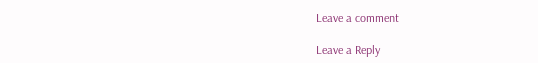Leave a comment

Leave a Reply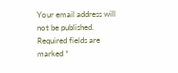Your email address will not be published. Required fields are marked *